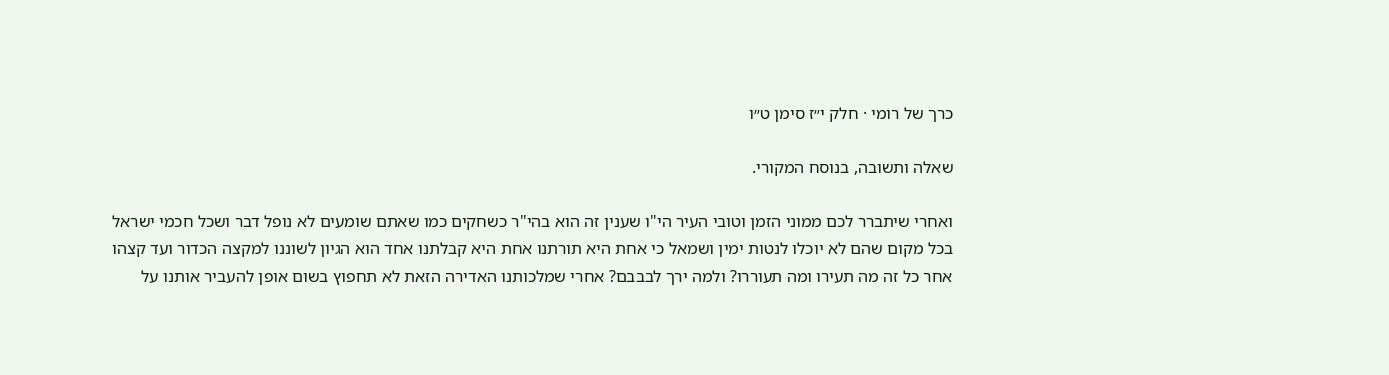כרך של רומי · חלק י״ז סימן ט״ו

שאלה ותשובה, בנוסח המקורי.

ואחרי שיתברר לכם ממוני הזמן וטובי העיר הי"ו שענין זה הוא בהי"ר כשחקים כמו שאתם שומעים לא נופל דבר ושכל חכמי ישראל בכל מקום שהם לא יוכלו לנטות ימין ושמאל כי אחת היא תורתנו אחת היא קבלתנו אחד הוא הגיון לשוננו למקצה הכדור ועד קצהו אחר כל זה מה תעירו ומה תעוררו? ולמה ירך לבבבם? אחרי שמלכותנו האדירה הזאת לא תחפוץ בשום אופן להעביר אותנו על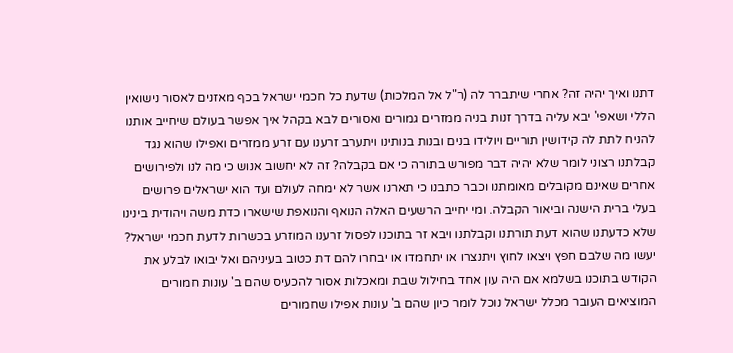דתנו ואיך יהיה זה? אחרי שיתברר לה (ר"ל אל המלכות) שדעת כל חכמי ישראל בכף מאזנים לאסור נישואין הללי ושאפי' יבא עליה בדרך זנות בניה ממזרים גמורים ואסורים לבא בקהל איך אפשר בעולם שיחייב אותנו להניח לתת לה קידושין תוריים ויולידו בנים ובנות בנותינו ויתערב זרענו עם זרע ממזרים ואפילו שהוא נגד קבלתנו רצוני לומר שלא יהיה דבר מפורש בתורה כי אם בקבלה? זה לא יחשוב אנוש כי מה לנו ולפירושים אחרים שאינם מקובלים מאומתנו וכבר כתבנו כי תארנו אשר לא ימחה לעולם ועד הוא ישראלים פרושים בעלי ברית הישנה וביאור הקבלה. ומי יחייב הרשעים האלה הנואף והנואפת שישארו כדת משה ויהודית בינינו שלא כדעתנו שהוא דעת תורתנו וקבלתנו ויבא זר בתוכנו לפסול זרענו המוזרע בכשרות לדעת חכמי ישראל? יעשו מה שלבם חפץ ויצאו לחוץ ויתנצרו או יתחמדו או יבחרו להם דת כטוב בעיניהם ואל יבואו לבלע את הקודש בתוכנו בשלמא אם היה עון אחד בחילול שבת ומאכלות אסור להכעיס שהם ב' עונות חמורים המוציאים העובר מכלל ישראל נוכל לומר כיון שהם ב' עונות אפילו שחמורים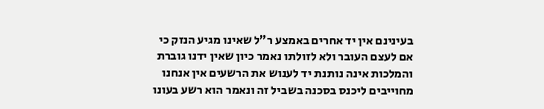בעינינם אין יד אחרים באמצע ר"ל שאינו מגיע הנזק כי אם לעצם העובר ולא לזולתו נאמר כיון שאין ידנו גוברת והמלכות אינה נותנת יד לענוש את הרשעים אין אנחנו מחוייבים ליכנס בסכנה בשביל זה ונאמר הוא רשע בעונו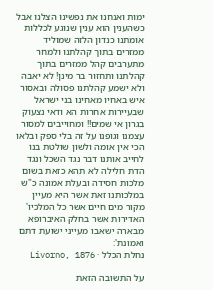ימות ואנחנו את נפשינו הצלנו אבל כשהענין הוא ענין שנוגע לכללות אומתנו כנדון הלזה שמוליד ממזרים בתוך קהלתנו ולמחר מתערבים קהל ממזרים בתוך קהלתנו ותחזור בר מינן! לא יאבה ולא ישמע קהלתנו פסולה ובאסור איש באחיו מאחינו בני ישראל שבעיירות אחרות הא ודאי נצעוק בגרון אי שמים!! ומחוייבים למסור עצמנו וגופנו על זה בלי ספק ובלאו הכי אין אומה ולשון שולטת בנו לחייב אותנו דבר נגד השכל ונגד הדת חלילה לא תהא כזאת בשום מלכות חסידה ובעלת אמונה כ"ש במלכותנו זאת אשר היא מעיין מקור מים חיים אשר כל המלכיו' האדירות אשר בחלק האיברופא מבארה ישאבו מעייני ישועת דתם ואמונת':
נחלת הכלל · Livorno, 1876

על התשובה הזאת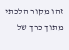זהו מקור הלכתי מתוך כרך של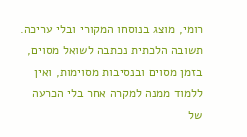רומי, מוצג בנוסחו המקורי ובלי עריכה. תשובה הלכתית נכתבה לשואל מסוים, בזמן מסוים ובנסיבות מסוימות, ואין ללמוד ממנה למקרה אחר בלי הכרעה של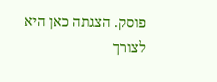פוסק. הצגתה כאן היא לצורך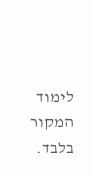לימוד המקור בלבד.